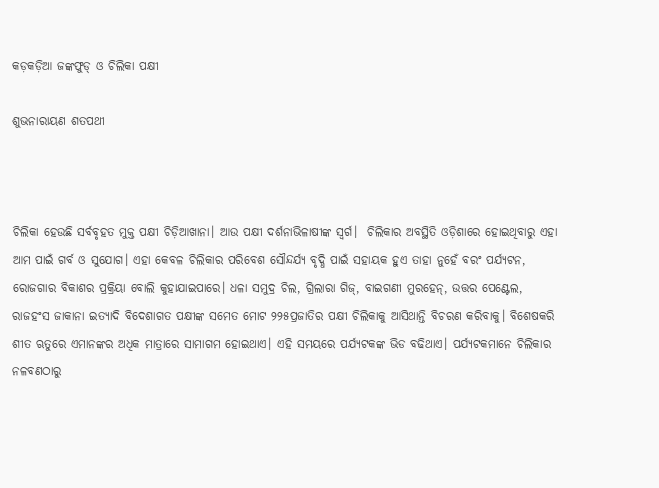କଡ଼କଡ଼ିଆ ଜଙ୍କଫୁଡ୍‌ ଓ ଚିଲିକା ପକ୍ଷୀ

ଶୁଭନାରାୟଣ ଶତପଥୀ



ଚିଲିକା ହେଉଛି ସର୍ବବୃହତ ମୁକ୍ତ ପକ୍ଷୀ ଚିଡ଼ିଆଖାନା। ଆଉ ପକ୍ଷୀ ଦର୍ଶନାଭିଳାଷୀଙ୍କ ସ୍ବର୍ଗ।  ଚିଲିକାର ଅବସ୍ଥିତି ଓଡ଼ିଶାରେ ହୋଇଥିବାରୁ ଏହା ଆମ ପାଇଁ ଗର୍ବ ଓ ସୁଯୋଗ। ଏହା କେବଳ ଚିଲିକାର ପରିବେଶ ସୌନ୍ଦର୍ଯ୍ୟ ବୃଦ୍ଧି ପାଇଁ ସହାୟକ ହୁଏ ତାହା ନୁହେଁ ବରଂ ପର୍ଯ୍ୟଟନ, ରୋଜଗାର ବିକାଶର ପ୍ରକ୍ରିୟା ବୋଲି କୁହାଯାଇପାରେ। ଧଳା ସମୁଦ୍ର ଚିଲ, ଗ୍ରିଲାରା ଗିଜ୍‌, ବାଇଗଣୀ ମୁରହେନ୍‌, ଉତ୍ତର ପେଣ୍ଟେଲ, ରାଜହଂସ ଜାକାନା ଇତ୍ୟାଦି ବିଦେଶାଗତ ପକ୍ଷୀଙ୍କ ସମେତ ମୋଟ ୨୨୫ପ୍ରଜାତିର ପକ୍ଷୀ ଚିଲିକାକୁ ଆସିଥାନ୍ତି ବିଚରଣ କରିବାକୁ। ବିଶେଷକରି ଶୀତ ଋତୁରେ ଏମାନଙ୍କର ଅଧିକ ମାତ୍ରାରେ ସାମାଗମ ହୋଇଥାଏ। ଏହି ସମୟରେ ପର୍ଯ୍ୟଟକଙ୍କ ଭିଡ ବଢିଥାଏ। ପର୍ଯ୍ୟଟକମାନେ ଚିଲିକାର ନଳବଣଠାରୁ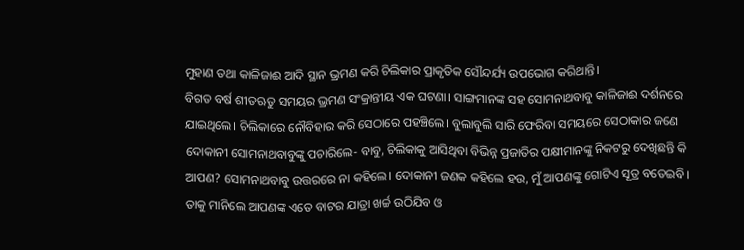ମୁହାଣ ତଥା କାଳିଜାଈ ଆଦି ସ୍ଥାନ ଭ୍ରମଣ କରି ଚିଲିକାର ପ୍ରାକୃତିକ ସୌନ୍ଦର୍ଯ୍ୟ ଉପଭୋଗ କରିଥାନ୍ତି।
ବିଗତ ବର୍ଷ ଶୀତଋତୁ ସମୟର ଭ୍ରମଣ ସଂକ୍ରାନ୍ତୀୟ ଏକ ଘଟଣା। ସାଙ୍ଗମାନଙ୍କ ସହ ସୋମନାଥବାବୁ କାଳିଜାଈ ଦର୍ଶନରେ ଯାଇଥିଲେ। ଚିଲିକାରେ ନୌବିହାର କରି ସେଠାରେ ପହଞ୍ଚିଲେ। ବୁଲାବୁଲି ସାରି ଫେରିବା ସମୟରେ ସେଠାକାର ଜଣେ ଦୋକାନୀ ସୋମନାଥବାବୁଙ୍କୁ ପଚାରିଲେ- ବାବୁ, ଚିଲିକାକୁ ଆସିଥିବା ବିଭିନ୍ନ ପ୍ରଜାତିର ପକ୍ଷୀମାନଙ୍କୁ ନିକଟରୁ ଦେଖିଛନ୍ତି କି ଆପଣ? ସୋମନାଥବାବୁ ଉତ୍ତରରେ ନା କହିଲେ। ଦୋକାନୀ ଜଣକ କହିଲେ ହଉ, ମୁଁ ଆପଣଙ୍କୁ ଗୋଟିଏ ସୂତ୍ର ବତେଇବି। ତାକୁ ମାନିଲେ ଆପଣଙ୍କ ଏତେ ବାଟର ଯାତ୍ରା ଖର୍ଚ୍ଚ ଉଠିଯିବ ଓ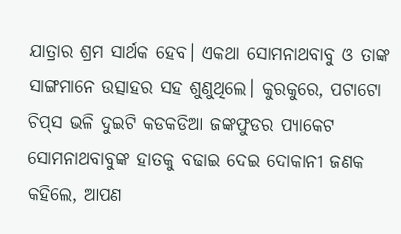ଯାତ୍ରାର ଶ୍ରମ ସାର୍ଥକ ହେବ। ଏକଥା ସୋମନାଥବାବୁ ଓ ତାଙ୍କ ସାଙ୍ଗମାନେ ଉତ୍ସାହର ସହ ଶୁଣୁଥିଲେ। କୁରକୁରେ, ପଟାଟୋ ଚିପ୍‌ସ ଭଳି ଦୁଇଟି କଡକଡିଆ ଜଙ୍କଫୁଡର ପ୍ୟାକେଟ ସୋମନାଥବାବୁଙ୍କ ହାତକୁ ବଢାଇ ଦେଇ ଦୋକାନୀ ଜଣକ କହିଲେ, ଆପଣ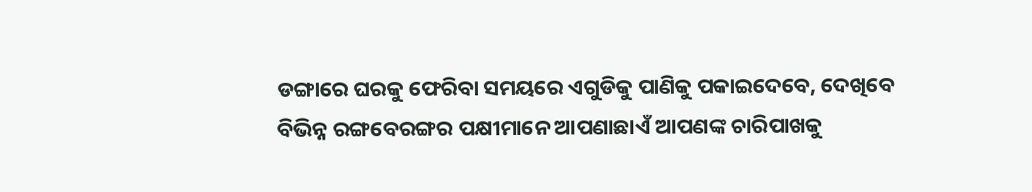ଡଙ୍ଗାରେ ଘରକୁ ଫେରିବା ସମୟରେ ଏଗୁଡିକୁ ପାଣିକୁ ପକାଇଦେବେ, ଦେଖିବେ ବିଭିନ୍ନ ରଙ୍ଗବେରଙ୍ଗର ପକ୍ଷୀମାନେ ଆପଣାଛାଏଁ ଆପଣଙ୍କ ଚାରିପାଖକୁ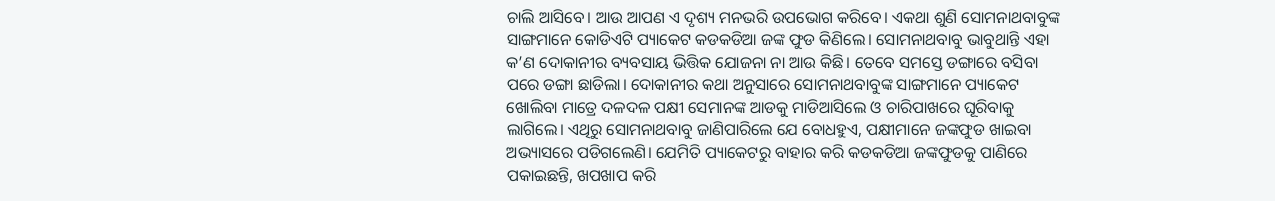ଚାଲି ଆସିବେ। ଆଉ ଆପଣ ଏ ଦୃଶ୍ୟ ମନଭରି ଉପଭୋଗ କରିବେ। ଏକଥା ଶୁଣି ସୋମନାଥବାବୁଙ୍କ ସାଙ୍ଗମାନେ କୋଡିଏଟି ପ୍ୟାକେଟ କଡକଡିଆ ଜଙ୍କ ଫୁଡ କିଣିଲେ। ସୋମନାଥବାବୁ ଭାବୁଥାନ୍ତି ଏହା କ’ଣ ଦୋକାନୀର ବ୍ୟବସାୟ ଭିତ୍ତିକ ଯୋଜନା ନା ଆଉ କିଛି। ତେବେ ସମସ୍ତେ ଡଙ୍ଗାରେ ବସିବା ପରେ ଡଙ୍ଗା ଛାଡିଲା। ଦୋକାନୀର କଥା ଅନୁସାରେ ସୋମନାଥବାବୁଙ୍କ ସାଙ୍ଗମାନେ ପ୍ୟାକେଟ ଖୋଲିବା ମାତ୍ରେ ଦଳଦଳ ପକ୍ଷୀ ସେମାନଙ୍କ ଆଡକୁ ମାଡିଆସିଲେ ଓ ଚାରିପାଖରେ ଘୂରିବାକୁ ଲାଗିଲେ। ଏଥିରୁ ସୋମନାଥବାବୁ ଜାଣିପାରିଲେ ଯେ ବୋଧହୁଏ, ପକ୍ଷୀମାନେ ଜଙ୍କଫୁଡ ଖାଇବା ଅଭ୍ୟାସରେ ପଡିଗଲେଣି। ଯେମିତି ପ୍ୟାକେଟରୁ ବାହାର କରି କଡକଡିଆ ଜଙ୍କଫୁଡକୁ ପାଣିରେ ପକାଇଛନ୍ତି, ଖପଖାପ କରି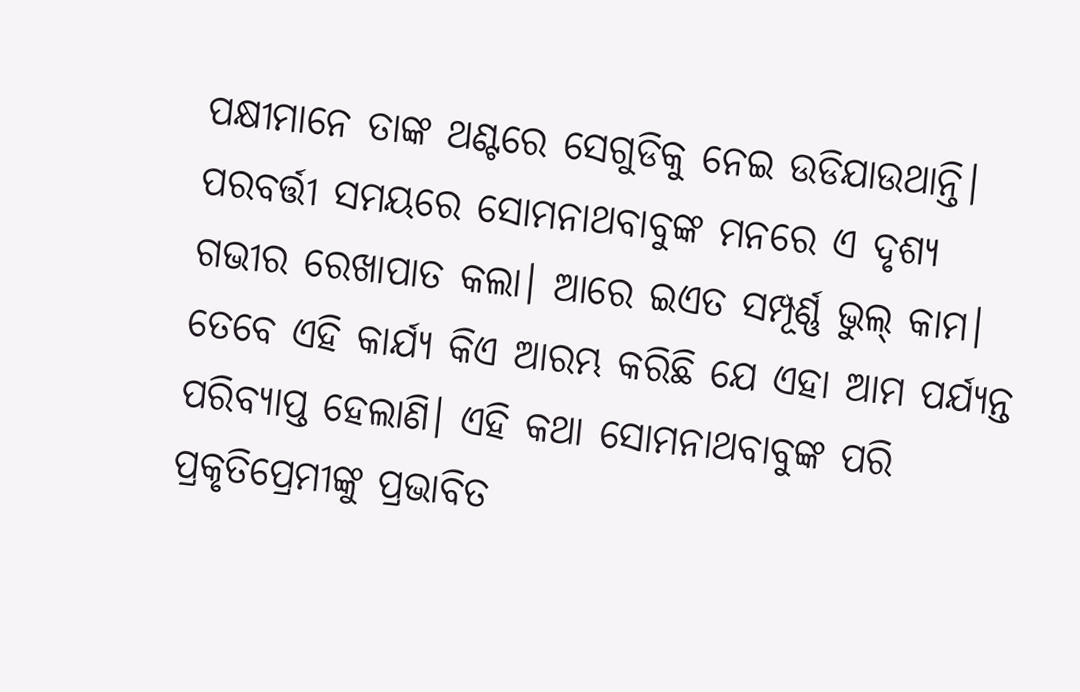ପକ୍ଷୀମାନେ ତାଙ୍କ ଥଣ୍ଟରେ ସେଗୁଡିକୁ ନେଇ ଉଡିଯାଉଥାନ୍ତି। ପରବର୍ତ୍ତୀ ସମୟରେ ସୋମନାଥବାବୁଙ୍କ ମନରେ ଏ ଦୃଶ୍ୟ ଗଭୀର ରେଖାପାତ କଲା। ଆରେ ଇଏତ ସମ୍ପୂର୍ଣ୍ଣ ଭୁଲ୍‌ କାମ। ତେବେ ଏହି କାର୍ଯ୍ୟ କିଏ ଆରମ୍ଭ କରିଛି ଯେ ଏହା ଆମ ପର୍ଯ୍ୟନ୍ତ ପରିବ୍ୟାପ୍ତ ହେଲାଣି। ଏହି କଥା ସୋମନାଥବାବୁଙ୍କ ପରି ପ୍ରକୃତିପ୍ରେମୀଙ୍କୁ ପ୍ରଭାବିତ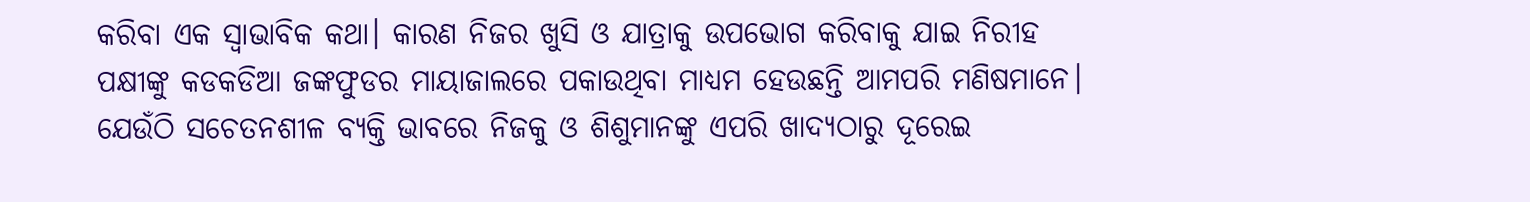କରିବା ଏକ ସ୍ବାଭାବିକ କଥା। କାରଣ ନିଜର ଖୁସି ଓ ଯାତ୍ରାକୁ ଉପଭୋଗ କରିବାକୁ ଯାଇ ନିରୀହ ପକ୍ଷୀଙ୍କୁ କଡକଡିଆ ଜଙ୍କଫୁଡର ମାୟାଜାଲରେ ପକାଉଥିବା ମାଧ୍ୟମ ହେଉଛନ୍ତି ଆମପରି ମଣିଷମାନେ। ଯେଉଁଠି ସଚେତନଶୀଳ ବ୍ୟକ୍ତି ଭାବରେ ନିଜକୁ ଓ ଶିଶୁମାନଙ୍କୁ ଏପରି ଖାଦ୍ୟଠାରୁ ଦୂରେଇ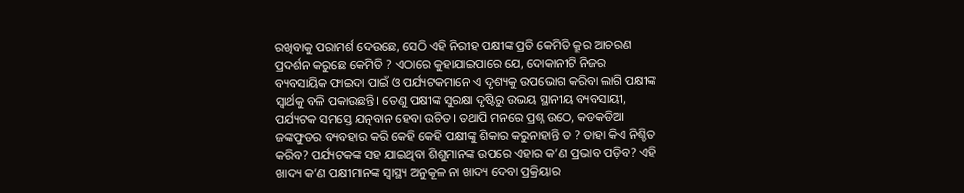ରଖିବାକୁ ପରାମର୍ଶ ଦେଉଛେ, ସେଠି ଏହି ନିରୀହ ପକ୍ଷୀଙ୍କ ପ୍ରତି କେମିତି କ୍ରୂର ଆଚରଣ ପ୍ରଦର୍ଶନ କରୁଛେ କେମିତି ? ଏଠାରେ କୁହାଯାଇପାରେ ଯେ, ଦୋକାନୀଟି ନିଜର ବ୍ୟବସାୟିକ ଫାଇଦା ପାଇଁ ଓ ପର୍ଯ୍ୟଟକମାନେ ଏ ଦୃଶ୍ୟକୁ ଉପଭୋଗ କରିବା ଲାଗି ପକ୍ଷୀଙ୍କ ସ୍ବାର୍ଥକୁ ବଳି ପକାଉଛନ୍ତି। ତେଣୁ ପକ୍ଷୀଙ୍କ ସୁରକ୍ଷା ଦୃଷ୍ଟିରୁ ଉଭୟ ସ୍ଥାନୀୟ ବ୍ୟବସାୟୀ, ପର୍ଯ୍ୟଟକ ସମସ୍ତେ ଯତ୍ନବାନ ହେବା ଉଚିତ। ତଥାପି ମନରେ ପ୍ରଶ୍ନ ଉଠେ, କଡକଡିଆ ଜଙ୍କଫୁଡର ବ୍ୟବହାର କରି କେହି କେହି ପକ୍ଷୀଙ୍କୁ ଶିକାର କରୁନାହାନ୍ତି ତ ? ତାହା କିଏ ନିଶ୍ଚିତ କରିବ? ପର୍ଯ୍ୟଟକଙ୍କ ସହ ଯାଇଥିବା ଶିଶୁମାନଙ୍କ ଉପରେ ଏହାର କ’ଣ ପ୍ରଭାବ ପଡ଼ିବ? ଏହି ଖାଦ୍ୟ କ’ଣ ପକ୍ଷୀମାନଙ୍କ ସ୍ବାସ୍ଥ୍ୟ ଅନୁକୂଳ ନା ଖାଦ୍ୟ ଦେବା ପ୍ରକ୍ରିୟାର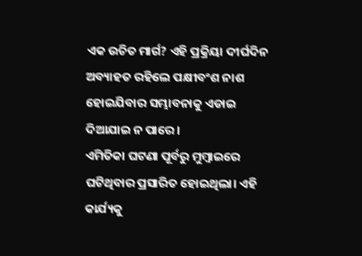ଏକ ଉଚିତ ମାର୍ଗ? ଏହି ପ୍ରକ୍ରିୟା ଦୀର୍ଘଦିନ ଅବ୍ୟାହତ ରହିଲେ ପକ୍ଷୀବଂଶ ନାଶ ହୋଇଯିବାର ସମ୍ଭାବନାକୁ ଏଡାଇ ଦିଆଯାଇ ନ ପାରେ।
ଏମିତିକା ଘଟଣା ପୂର୍ବରୁ ମୁମ୍ବାଇରେ ଘଟିଥିବାର ପ୍ରସାରିତ ହୋଇଥିଲା। ଏହି କାର୍ଯ୍ୟକୁ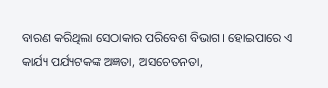ବାରଣ କରିଥିଲା ସେଠାକାର ପରିବେଶ ବିଭାଗ। ହୋଇପାରେ ଏ କାର୍ଯ୍ୟ ପର୍ଯ୍ୟଟକଙ୍କ ଅଜ୍ଞତା, ଅସଚେତନତା,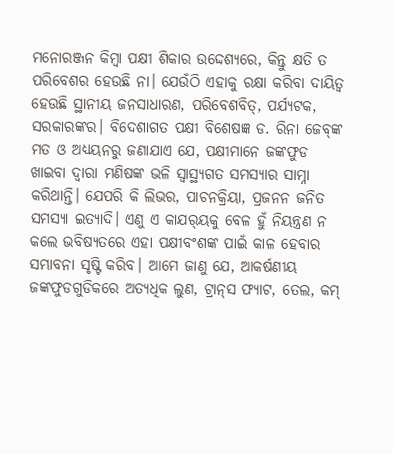ମନୋରଞ୍ଜନ କିମ୍ବା ପକ୍ଷୀ ଶିକାର ଉଦ୍ଦେଶ୍ୟରେ, କିନ୍ତୁ କ୍ଷତି ତ ପରିବେଶର ହେଉଛି ନା। ଯେଉଁଠି ଏହାକୁ ରକ୍ଷା କରିବା ଦାୟିତ୍ୱ ହେଉଛି ସ୍ଥାନୀୟ ଜନସାଧାରଣ, ପରିବେଶବିତ୍‌, ପର୍ଯ୍ୟଟକ, ସରକାରଙ୍କର। ବିଦେଶାଗତ ପକ୍ଷୀ ବିଶେଷଜ୍ଞ ଡ. ରିନା ଜେବ୍‌ଙ୍କ ମତ ଓ ଅଧ୍ୟୟନରୁ ଜଣାଯାଏ ଯେ, ପକ୍ଷୀମାନେ ଜଙ୍କଫୁଡ ଖାଇବା ଦ୍ୱାରା ମଣିଷଙ୍କ ଭଳି ସ୍ବାସ୍ଥ୍ୟଗତ ସମସ୍ୟାର ସାମ୍ନା କରିଥାନ୍ତି। ଯେପରି କି ଲିଭର, ପାଚନକ୍ରିୟା, ପ୍ରଜନନ ଜନିତ ସମସ୍ୟା ଇତ୍ୟାଦି। ଏଣୁ ଏ କାଯର୍‌ୟକୁ ବେଳ ହୁଁ ନିୟନ୍ତ୍ରଣ ନ କଲେ ଭବିଷ୍ୟତରେ ଏହା ପକ୍ଷୀବଂଶଙ୍କ ପାଇଁ କାଳ ହେବାର ସମ୍ଭାବନା ସୃଷ୍ଟି କରିବ। ଆମେ ଜାଣୁ ଯେ, ଆକର୍ଷଣୀୟ ଜଙ୍କଫୁଡଗୁଡିକରେ ଅତ୍ୟଧିକ ଲୁଣ, ଟ୍ରାନ୍‌ସ ଫ୍ୟାଟ, ତେଲ, କମ୍‌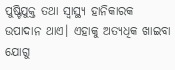ପୁଷ୍ଟିଯୁକ୍ତ ତଥା ସ୍ବାସ୍ଥ୍ୟ ହାନିକାରକ ଉପାଦାନ ଥାଏ। ଏହାକୁ ଅତ୍ୟଧିକ ଖାଇବା ଯୋଗୁ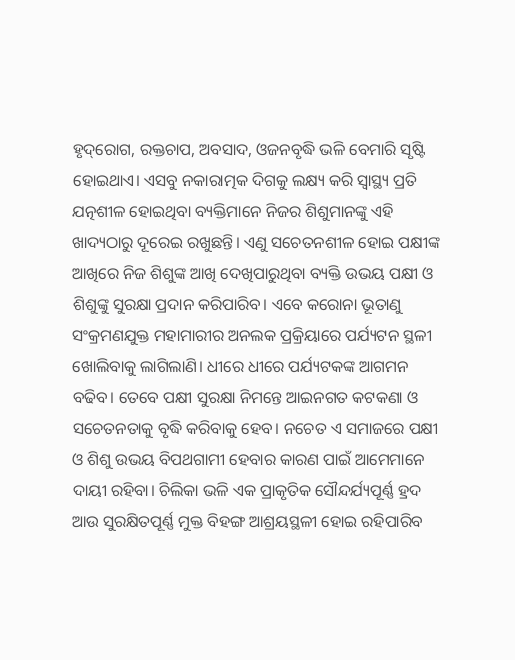ହୃଦ୍‌ରୋଗ, ରକ୍ତଚାପ, ଅବସାଦ, ଓଜନବୃଦ୍ଧି ଭଳି ବେମାରି ସୃଷ୍ଟି ହୋଇଥାଏ। ଏସବୁ ନକାରାତ୍ମକ ଦିଗକୁ ଲକ୍ଷ୍ୟ କରି ସ୍ବାସ୍ଥ୍ୟ ପ୍ରତି ଯତ୍ନଶୀଳ ହୋଇଥିବା ବ୍ୟକ୍ତିମାନେ ନିଜର ଶିଶୁମାନଙ୍କୁ ଏହି ଖାଦ୍ୟଠାରୁ ଦୂରେଇ ରଖୁଛନ୍ତି। ଏଣୁ ସଚେତନଶୀଳ ହୋଇ ପକ୍ଷୀଙ୍କ ଆଖିରେ ନିଜ ଶିଶୁଙ୍କ ଆଖି ଦେଖିପାରୁଥିବା ବ୍ୟକ୍ତି ଉଭୟ ପକ୍ଷୀ ଓ ଶିଶୁଙ୍କୁ ସୁରକ୍ଷା ପ୍ରଦାନ କରିପାରିବ। ଏବେ କରୋନା ଭୂତାଣୁ ସଂକ୍ରମଣଯୁକ୍ତ ମହାମାରୀର ଅନଲକ ପ୍ରକ୍ରିୟାରେ ପର୍ଯ୍ୟଟନ ସ୍ଥଳୀ ଖୋଲିବାକୁ ଲାଗିଲାଣି। ଧୀରେ ଧୀରେ ପର୍ଯ୍ୟଟକଙ୍କ ଆଗମନ ବଢିବ। ତେବେ ପକ୍ଷୀ ସୁରକ୍ଷା ନିମନ୍ତେ ଆଇନଗତ କଟକଣା ଓ ସଚେତନତାକୁ ବୃଦ୍ଧି କରିବାକୁ ହେବ। ନଚେତ ଏ ସମାଜରେ ପକ୍ଷୀ ଓ ଶିଶୁ ଉଭୟ ବିପଥଗାମୀ ହେବାର କାରଣ ପାଇଁ ଆମେମାନେ ଦାୟୀ ରହିବା। ଚିଲିକା ଭଳି ଏକ ପ୍ରାକୃତିକ ସୌନ୍ଦର୍ଯ୍ୟପୂର୍ଣ୍ଣ ହ୍ରଦ ଆଉ ସୁରକ୍ଷିତପୂର୍ଣ୍ଣ ମୁକ୍ତ ବିହଙ୍ଗ ଆଶ୍ରୟସ୍ଥଳୀ ହୋଇ ରହିପାରିବ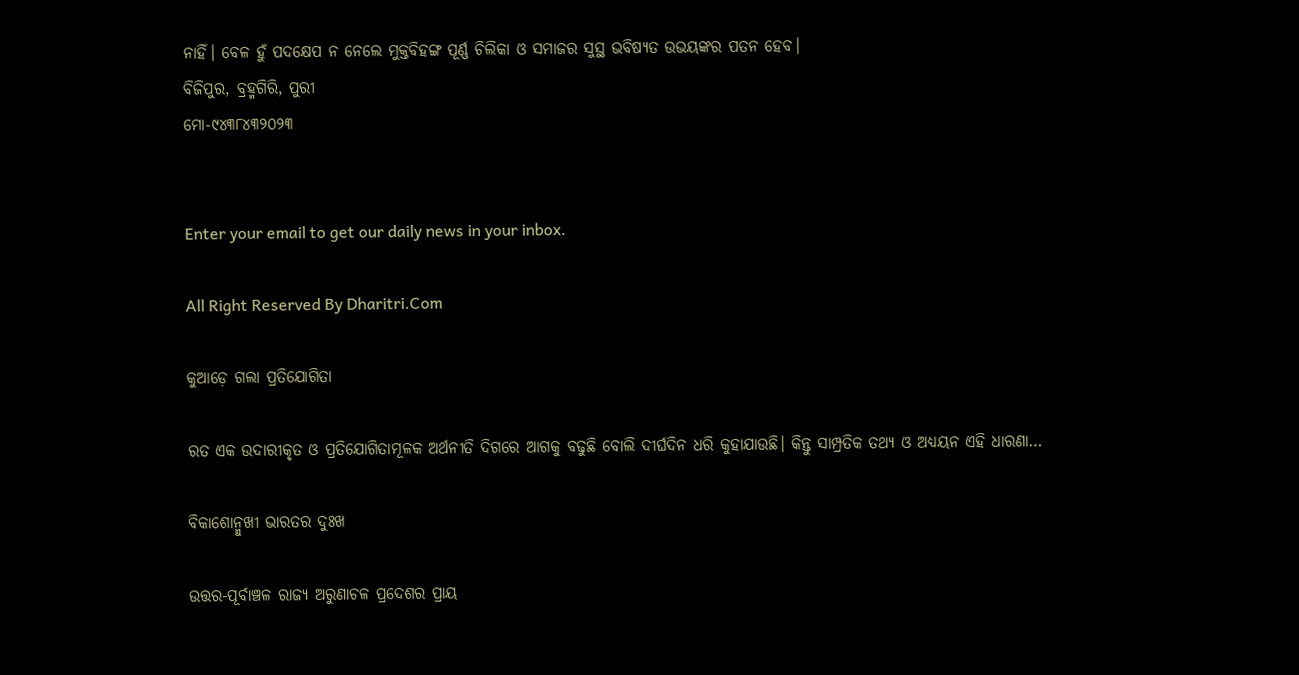ନାହିଁ। ବେଳ ହୁଁ ପଦକ୍ଷେପ ନ ନେଲେ ମୁକ୍ତବିହଙ୍ଗ ପୂର୍ଣ୍ଣ ଚିଲିକା ଓ ସମାଜର ସୁସ୍ଥ ଭବିଷ୍ୟତ ଉଭୟଙ୍କର ପତନ ହେବ।
ବିଜିପୁର, ବ୍ରହ୍ମଗିରି, ପୁରୀ
ମୋ-୯୪୩୮୪୩୨୦୨୩


Enter your email to get our daily news in your inbox.

All Right Reserved By Dharitri.Com

କୁଆଡ଼େ ଗଲା ପ୍ରତିଯୋଗିତା

ରତ ଏକ ଉଦାରୀକୃତ ଓ ପ୍ରତିଯୋଗିତାମୂଳକ ଅର୍ଥନୀତି ଦିଗରେ ଆଗକୁ ବଢୁଛି ବୋଲି ଦୀର୍ଘଦିନ ଧରି କୁହାଯାଉଛି। କିନ୍ତୁ ସାମ୍ପ୍ରତିକ ତଥ୍ୟ ଓ ଅଧ୍ୟୟନ ଏହି ଧାରଣା…

ବିକାଶୋନ୍ମୁଖୀ ଭାରତର ଦୁଃଖ

ଉତ୍ତର-ପୂର୍ବାଞ୍ଚଳ ରାଜ୍ୟ ଅରୁଣାଚଳ ପ୍ରଦେଶର ପ୍ରାୟ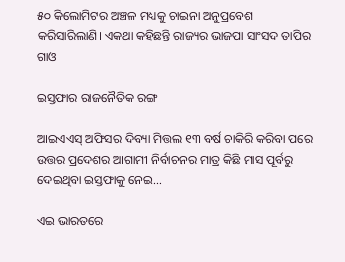୫୦ କିଲୋମିଟର ଅଞ୍ଚଳ ମଧ୍ୟକୁ ଚାଇନା ଅନୁପ୍ରବେଶ କରିସାରିଲାଣି। ଏକଥା କହିଛନ୍ତି ରାଜ୍ୟର ଭାଜପା ସାଂସଦ ତାପିର ଗାଓ

ଇସ୍ତଫାର ରାଜନୈତିକ ରଙ୍ଗ

ଆଇଏଏସ୍‌ ଅଫିସର ଦିବ୍ୟା ମିତ୍ତଲ ୧୩ ବର୍ଷ ଚାକିରି କରିବା ପରେ ଉତ୍ତର ପ୍ରଦେଶର ଆଗାମୀ ନିର୍ବାଚନର ମାତ୍ର କିଛି ମାସ ପୂର୍ବରୁ ଦେଇଥିବା ଇସ୍ତଫାକୁ ନେଇ…

ଏଇ ଭାରତରେ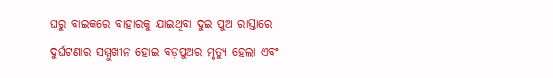ଘରୁ ବାଇକରେ ବାହାରକୁ ଯାଇଥିବା ଦୁଇ ପୁଅ ରାସ୍ତାରେ ଦୁର୍ଘଟଣାର ସମ୍ମୁଖୀନ ହୋଇ ବଡ଼ପୁଅର ମୃତ୍ୟୁ ହେଲା ଏବଂ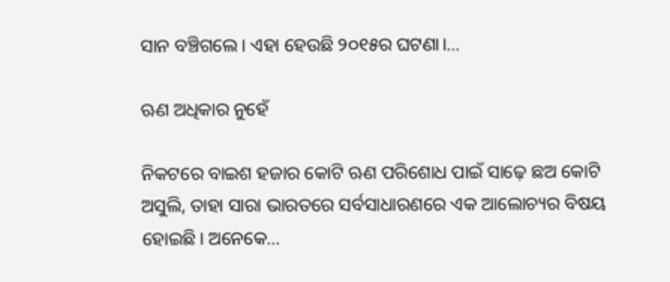ସାନ ବଞ୍ଚିଗଲେ। ଏହା ହେଉଛି ୨୦୧୫ର ଘଟଣା।…

ଋଣ ଅଧିକାର ନୁହେଁ

ନିକଟରେ ବାଇଶ ହଜାର କୋଟି ଋଣ ପରିଶୋଧ ପାଇଁ ସାଢ଼େ ଛଅ କୋଟି ଅସୁଲି, ତାହା ସାରା ଭାରତରେ ସର୍ବସାଧାରଣରେ ଏକ ଆଲୋଚ୍ୟର ବିଷୟ ହୋଇଛି। ଅନେକେ…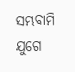ସମ୍ଭବାମି ଯୁଗେ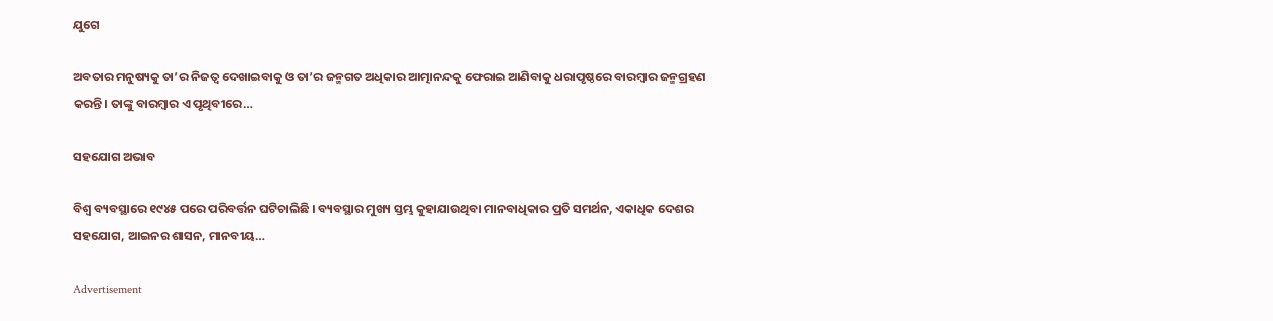ଯୁଗେ

ଅବତାର ମନୁଷ୍ୟକୁ ତା’ର ନିଜତ୍ୱ ଦେଖାଇବାକୁ ଓ ତା’ର ଜନ୍ମଗତ ଅଧିକାର ଆତ୍ମାନନ୍ଦକୁ ଫେରାଇ ଆଣିବାକୁ ଧରାପୃଷ୍ଠରେ ବାରମ୍ବାର ଜନ୍ମଗ୍ରହଣ କରନ୍ତି। ତାଙ୍କୁ ବାରମ୍ବାର ଏ ପୃଥିବୀରେ…

ସହଯୋଗ ଅଭାବ

ବିଶ୍ୱ ବ୍ୟବସ୍ଥାରେ ୧୯୪୫ ପରେ ପରିବର୍ତ୍ତନ ଘଟିଚାଲିଛି । ବ୍ୟବସ୍ଥାର ମୁଖ୍ୟ ସ୍ତମ୍ଭ କୁହାଯାଉଥିବା ମାନବାଧିକାର ପ୍ରତି ସମର୍ଥନ, ଏକାଧିକ ଦେଶର ସହଯୋଗ, ଆଇନର ଶାସନ, ମାନବୀୟ…

Advertisement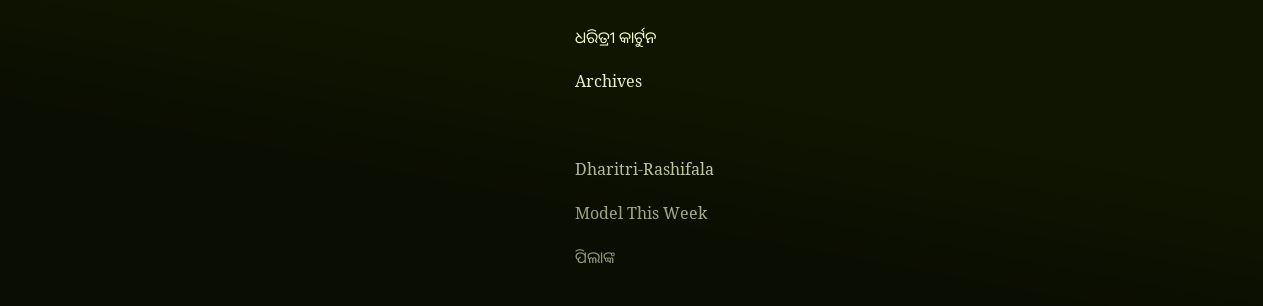ଧରିତ୍ରୀ କାର୍ଟୁନ

Archives



Dharitri-Rashifala

Model This Week

ପିଲାଙ୍କ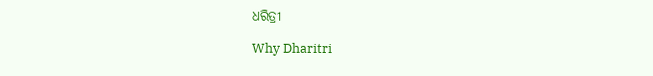ଧରିତ୍ରୀ

Why Dharitri